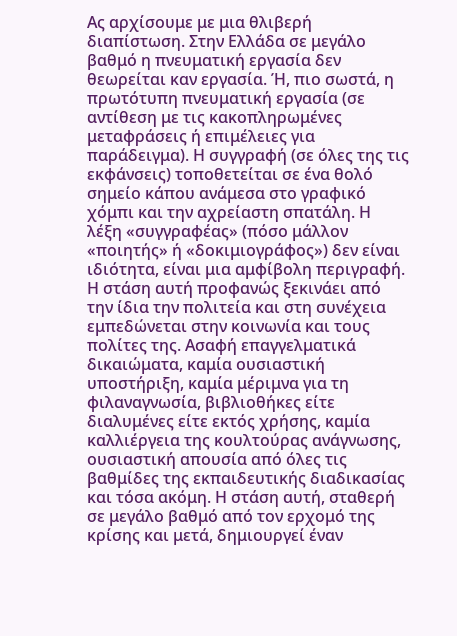Ας αρχίσουμε με μια θλιβερή διαπίστωση. Στην Ελλάδα σε μεγάλο βαθμό η πνευματική εργασία δεν θεωρείται καν εργασία. Ή, πιο σωστά, η πρωτότυπη πνευματική εργασία (σε αντίθεση με τις κακοπληρωμένες μεταφράσεις ή επιμέλειες για παράδειγμα). Η συγγραφή (σε όλες της τις εκφάνσεις) τοποθετείται σε ένα θολό σημείο κάπου ανάμεσα στο γραφικό χόμπι και την αχρείαστη σπατάλη. Η λέξη «συγγραφέας» (πόσο μάλλον «ποιητής» ή «δοκιμιογράφος») δεν είναι ιδιότητα, είναι μια αμφίβολη περιγραφή. Η στάση αυτή προφανώς ξεκινάει από την ίδια την πολιτεία και στη συνέχεια εμπεδώνεται στην κοινωνία και τους πολίτες της. Ασαφή επαγγελματικά δικαιώματα, καμία ουσιαστική υποστήριξη, καμία μέριμνα για τη φιλαναγνωσία, βιβλιοθήκες είτε διαλυμένες είτε εκτός χρήσης, καμία καλλιέργεια της κουλτούρας ανάγνωσης, ουσιαστική απουσία από όλες τις βαθμίδες της εκπαιδευτικής διαδικασίας και τόσα ακόμη. Η στάση αυτή, σταθερή σε μεγάλο βαθμό από τον ερχομό της κρίσης και μετά, δημιουργεί έναν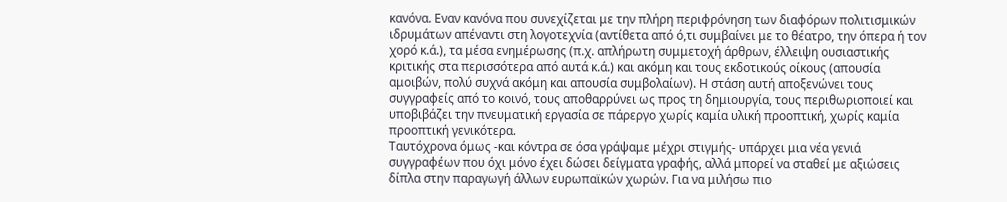κανόνα. Εναν κανόνα που συνεχίζεται με την πλήρη περιφρόνηση των διαφόρων πολιτισμικών ιδρυμάτων απέναντι στη λογοτεχνία (αντίθετα από ό,τι συμβαίνει με το θέατρο, την όπερα ή τον χορό κ.ά.), τα μέσα ενημέρωσης (π.χ. απλήρωτη συμμετοχή άρθρων, έλλειψη ουσιαστικής κριτικής στα περισσότερα από αυτά κ.ά.) και ακόμη και τους εκδοτικούς οίκους (απουσία αμοιβών, πολύ συχνά ακόμη και απουσία συμβολαίων). Η στάση αυτή αποξενώνει τους συγγραφείς από το κοινό, τους αποθαρρύνει ως προς τη δημιουργία, τους περιθωριοποιεί και υποβιβάζει την πνευματική εργασία σε πάρεργο χωρίς καμία υλική προοπτική, χωρίς καμία προοπτική γενικότερα.
Ταυτόχρονα όμως -και κόντρα σε όσα γράψαμε μέχρι στιγμής- υπάρχει μια νέα γενιά συγγραφέων που όχι μόνο έχει δώσει δείγματα γραφής, αλλά μπορεί να σταθεί με αξιώσεις δίπλα στην παραγωγή άλλων ευρωπαϊκών χωρών. Για να μιλήσω πιο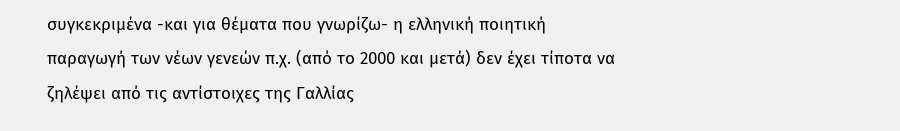συγκεκριμένα -και για θέματα που γνωρίζω- η ελληνική ποιητική παραγωγή των νέων γενεών π.χ. (από το 2000 και μετά) δεν έχει τίποτα να ζηλέψει από τις αντίστοιχες της Γαλλίας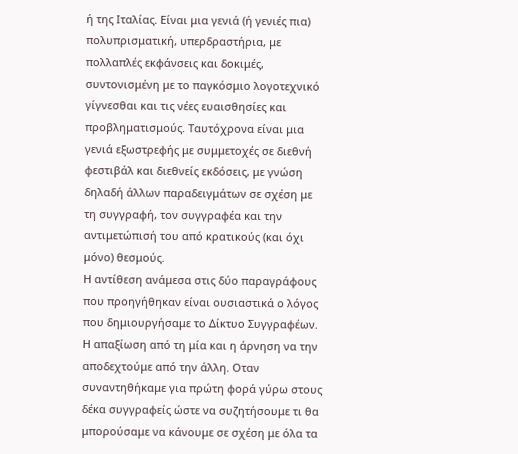ή της Ιταλίας. Είναι μια γενιά (ή γενιές πια) πολυπρισματική, υπερδραστήρια, με πολλαπλές εκφάνσεις και δοκιμές, συντονισμένη με το παγκόσμιο λογοτεχνικό γίγνεσθαι και τις νέες ευαισθησίες και προβληματισμούς. Ταυτόχρονα είναι μια γενιά εξωστρεφής με συμμετοχές σε διεθνή φεστιβάλ και διεθνείς εκδόσεις, με γνώση δηλαδή άλλων παραδειγμάτων σε σχέση με τη συγγραφή, τον συγγραφέα και την αντιμετώπισή του από κρατικούς (και όχι μόνο) θεσμούς.
Η αντίθεση ανάμεσα στις δύο παραγράφους που προηγήθηκαν είναι ουσιαστικά ο λόγος που δημιουργήσαμε το Δίκτυο Συγγραφέων. Η απαξίωση από τη μία και η άρνηση να την αποδεχτούμε από την άλλη. Οταν συναντηθήκαμε για πρώτη φορά γύρω στους δέκα συγγραφείς ώστε να συζητήσουμε τι θα μπορούσαμε να κάνουμε σε σχέση με όλα τα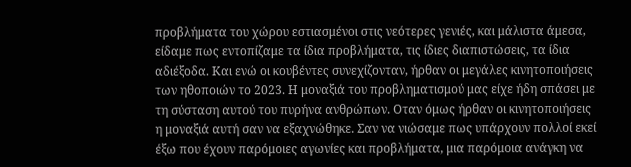προβλήματα του χώρου εστιασμένοι στις νεότερες γενιές, και μάλιστα άμεσα, είδαμε πως εντοπίζαμε τα ίδια προβλήματα, τις ίδιες διαπιστώσεις, τα ίδια αδιέξοδα. Και ενώ οι κουβέντες συνεχίζονταν, ήρθαν οι μεγάλες κινητοποιήσεις των ηθοποιών το 2023. Η μοναξιά του προβληματισμού μας είχε ήδη σπάσει με τη σύσταση αυτού του πυρήνα ανθρώπων. Οταν όμως ήρθαν οι κινητοποιήσεις η μοναξιά αυτή σαν να εξαχνώθηκε. Σαν να νιώσαμε πως υπάρχουν πολλοί εκεί έξω που έχουν παρόμοιες αγωνίες και προβλήματα, μια παρόμοια ανάγκη να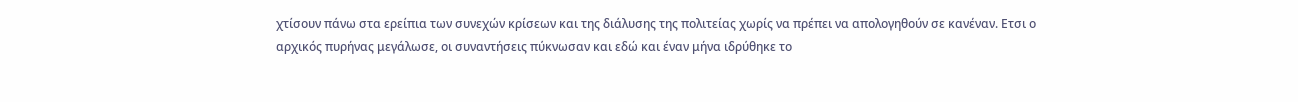χτίσουν πάνω στα ερείπια των συνεχών κρίσεων και της διάλυσης της πολιτείας χωρίς να πρέπει να απολογηθούν σε κανέναν. Ετσι ο αρχικός πυρήνας μεγάλωσε, οι συναντήσεις πύκνωσαν και εδώ και έναν μήνα ιδρύθηκε το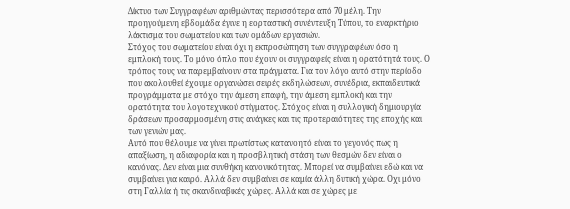Δίκτυο των Συγγραφέων αριθμώντας περισσότερα από 70 μέλη. Την προηγούμενη εβδομάδα έγινε η εορταστική συνέντευξη Τύπου, το εναρκτήριο λάκτισμα του σωματείου και των ομάδων εργασιών.
Στόχος του σωματείου είναι όχι η εκπροσώπηση των συγγραφέων όσο η εμπλοκή τους. Το μόνο όπλο που έχουν οι συγγραφείς είναι η ορατότητά τους. Ο τρόπος τους να παρεμβαίνουν στα πράγματα. Για τον λόγο αυτό στην περίοδο που ακολουθεί έχουμε οργανώσει σειρές εκδηλώσεων, συνέδρια, εκπαιδευτικά προγράμματα με στόχο την άμεση επαφή, την άμεση εμπλοκή και την ορατότητα του λογοτεχνικού στίγματος. Στόχος είναι η συλλογική δημιουργία δράσεων προσαρμοσμένη στις ανάγκες και τις προτεραιότητες της εποχής και των γενιών μας.
Αυτό που θέλουμε να γίνει πρωτίστως κατανοητό είναι το γεγονός πως η απαξίωση, η αδιαφορία και η προσβλητική στάση των θεσμών δεν είναι ο κανόνας. Δεν είναι μια συνθήκη κανονικότητας. Μπορεί να συμβαίνει εδώ και να συμβαίνει για καιρό. Αλλά δεν συμβαίνει σε καμία άλλη δυτική χώρα. Οχι μόνο στη Γαλλία ή τις σκανδιναβικές χώρες. Αλλά και σε χώρες με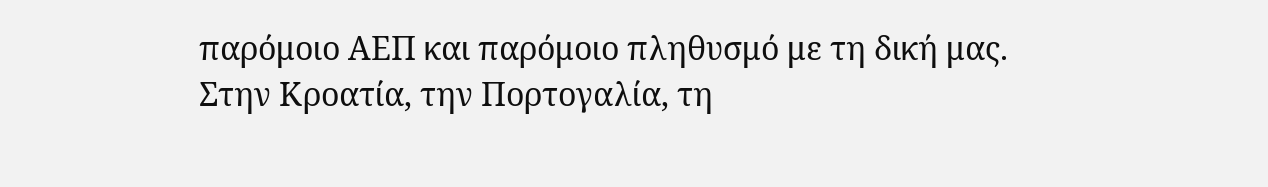παρόμοιο ΑΕΠ και παρόμοιο πληθυσμό με τη δική μας. Στην Κροατία, την Πορτογαλία, τη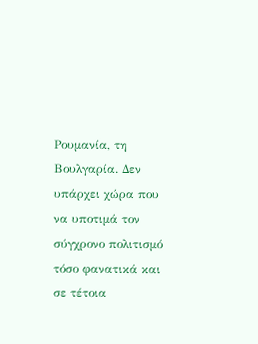Ρουμανία, τη Βουλγαρία. Δεν υπάρχει χώρα που να υποτιμά τον σύγχρονο πολιτισμό τόσο φανατικά και σε τέτοια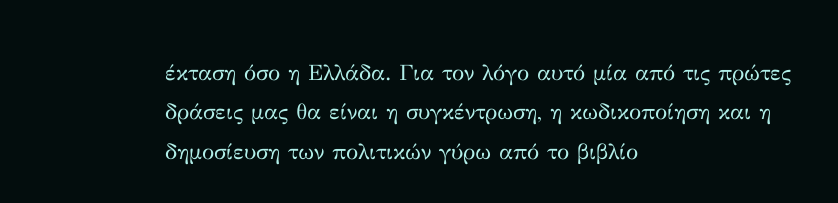έκταση όσο η Ελλάδα. Για τον λόγο αυτό μία από τις πρώτες δράσεις μας θα είναι η συγκέντρωση, η κωδικοποίηση και η δημοσίευση των πολιτικών γύρω από το βιβλίο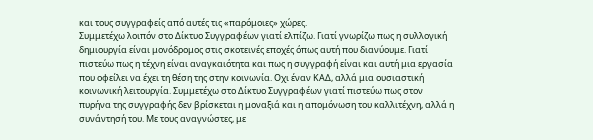και τους συγγραφείς από αυτές τις «παρόμοιες» χώρες.
Συμμετέχω λοιπόν στο Δίκτυο Συγγραφέων γιατί ελπίζω. Γιατί γνωρίζω πως η συλλογική δημιουργία είναι μονόδρομος στις σκοτεινές εποχές όπως αυτή που διανύουμε. Γιατί πιστεύω πως η τέχνη είναι αναγκαιότητα και πως η συγγραφή είναι και αυτή μια εργασία που οφείλει να έχει τη θέση της στην κοινωνία. Οχι έναν ΚΑΔ, αλλά μια ουσιαστική κοινωνική λειτουργία. Συμμετέχω στο Δίκτυο Συγγραφέων γιατί πιστεύω πως στον πυρήνα της συγγραφής δεν βρίσκεται η μοναξιά και η απομόνωση του καλλιτέχνη, αλλά η συνάντησή του. Με τους αναγνώστες, με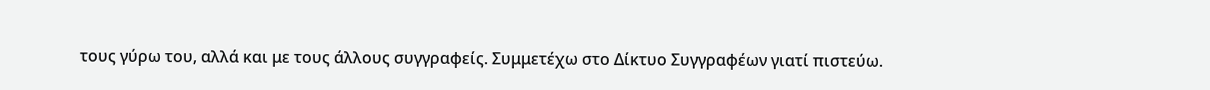τους γύρω του, αλλά και με τους άλλους συγγραφείς. Συμμετέχω στο Δίκτυο Συγγραφέων γιατί πιστεύω.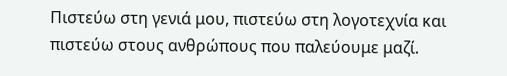Πιστεύω στη γενιά μου, πιστεύω στη λογοτεχνία και πιστεύω στους ανθρώπους που παλεύουμε μαζί.